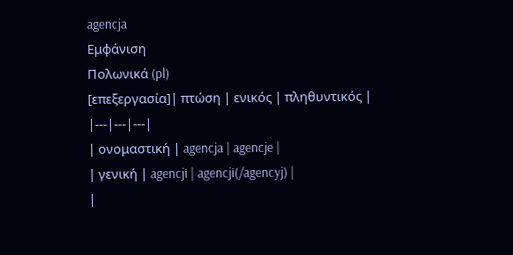agencja
Εμφάνιση
Πολωνικά (pl)
[επεξεργασία]| πτώση | ενικός | πληθυντικός |
|---|---|---|
| ονομαστική | agencja | agencje |
| γενική | agencji | agencji(/agencyj) |
|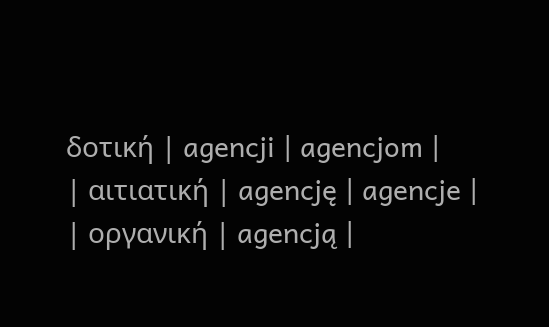δοτική | agencji | agencjom |
| αιτιατική | agencję | agencje |
| οργανική | agencją |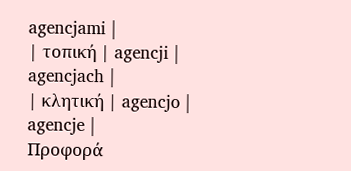agencjami |
| τοπική | agencji | agencjach |
| κλητική | agencjo | agencje |
Προφορά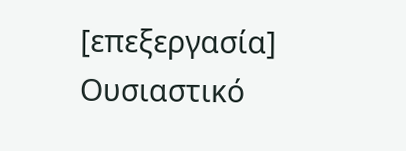[επεξεργασία]
Ουσιαστικό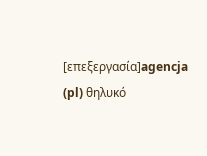[επεξεργασία]agencja (pl) θηλυκό